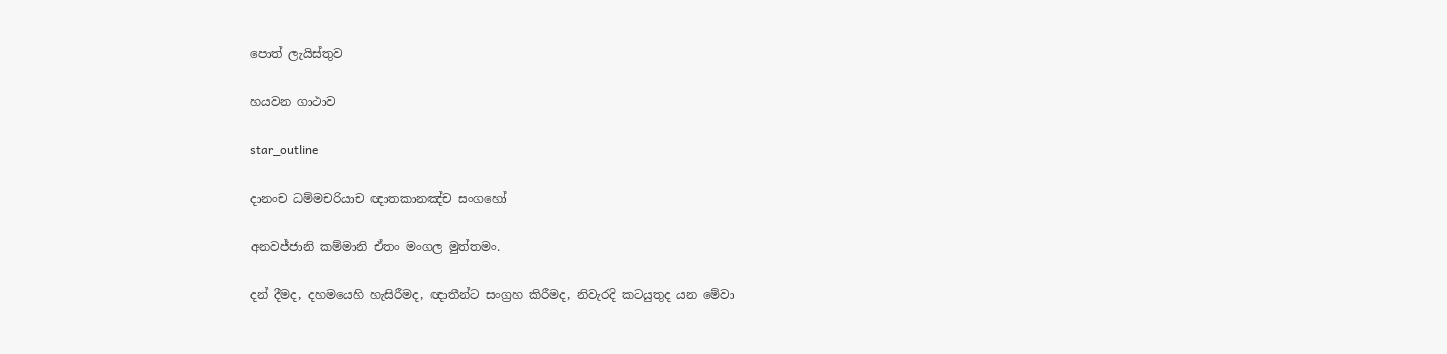පොත් ලැයිස්තුව

හයවන ගාථාව

star_outline

දානංච ධම්මචරියාච ඥාතකානඤ්ච සංගහෝ

අනවජ්ජානි කම්මානි ඒතං මංගල මුත්තමං.

දන් දීමද, දහමයෙහි හැසිරීමද, ඥාතීන්ට සංග්‍රහ කිරීමද, නිවැරදි කටයුතුද යන මේවා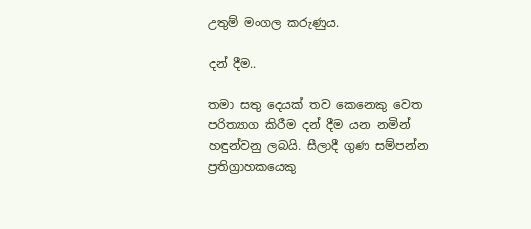උතුම් මංගල කරුණුය.

දන් දීම..

තමා සතු දෙයක් තව කෙනෙකු වෙත පරිත්‍යාග කිරීම දන් දීම යන නමින් හඳුන්වනු ලබයි. සීලාදී ගුණ සම්පන්න ප්‍රතිග්‍රාහකයෙකු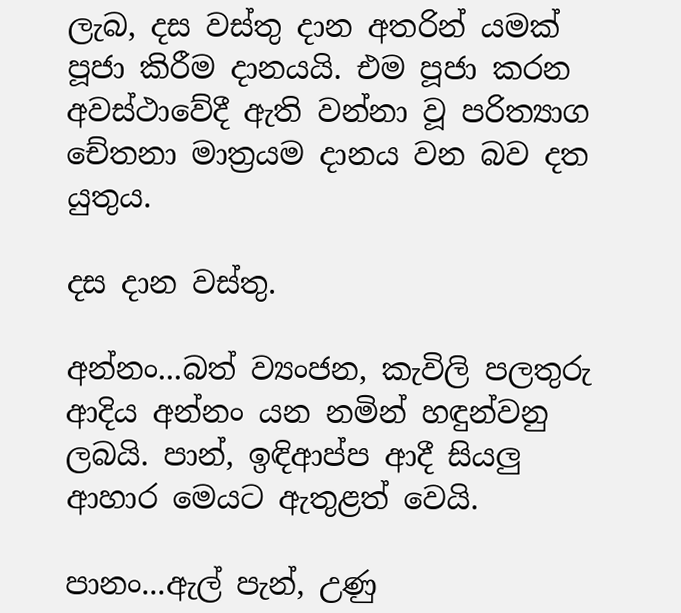ලැබ, දස වස්තු දාන අතරින් යමක් පූජා කිරීම දානයයි. එම පූජා කරන අවස්ථාවේදී ඇති වන්නා වූ පරිත්‍යාග චේතනා මාත්‍රයම දානය වන බව දත යුතුය.

දස දාන වස්තු.

අන්නං...බත් ව්‍යංජන, කැවිලි පලතුරු ආදිය අන්නං යන නමින් හඳුන්වනු ලබයි. පාන්, ඉඳිආප්ප ආදී සියලු ආහාර මෙයට ඇතුළත් වෙයි.

පානං...ඇල් පැන්, උණු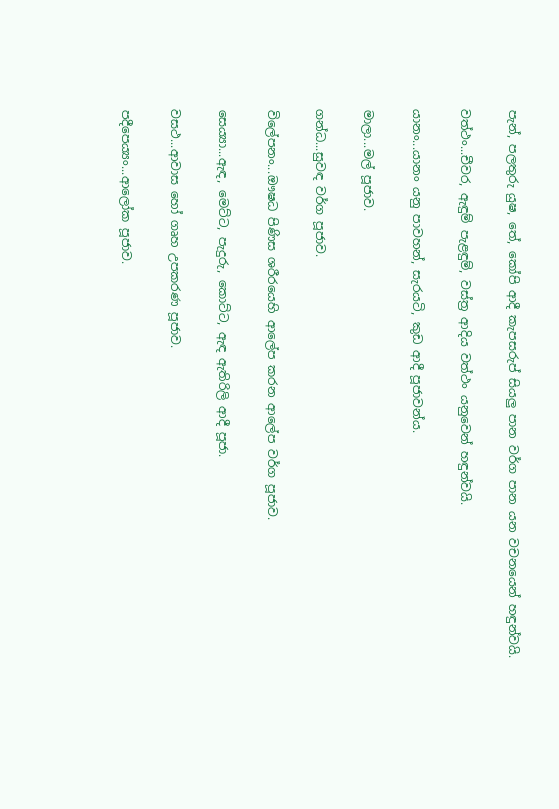පැන්, පලතුරු යුෂ, තේ, කෝපි ආදී කැපසරුප් සියලු පාන වර්ග පාන යන වචනයෙන් හඳුන්වයි.

වත්ථං...චීවර, ඇඳුම් පැළඳුම්, වස්ත්‍ර ආදිය වත්ථං යනුවෙන් හඳුන්වයි.

යානං...යානං යනු පාවහන්, සැරයටි, කුඩ ආදී පූජාවන්ය.

මාලා...මල් පූජාව.

ගන්ධ...සුවඳ වර්ග පූජාව.

විලේපනං...ඖෂධ පිණිස ශරීරයෙහි ආලේප කරන ආලේප වර්ග පූජාව.

සෙය්‍යා...ඇඳ, මෙට්ට, පැදුරු, කොට්ට, ඇඳ ඇතිරිලි ආදී පූජා.

වසථ...ආවාස හෝ ගෘහ උපකරණ පූජාව.

පදීපෙය්‍යං...ආලෝක පූජාව.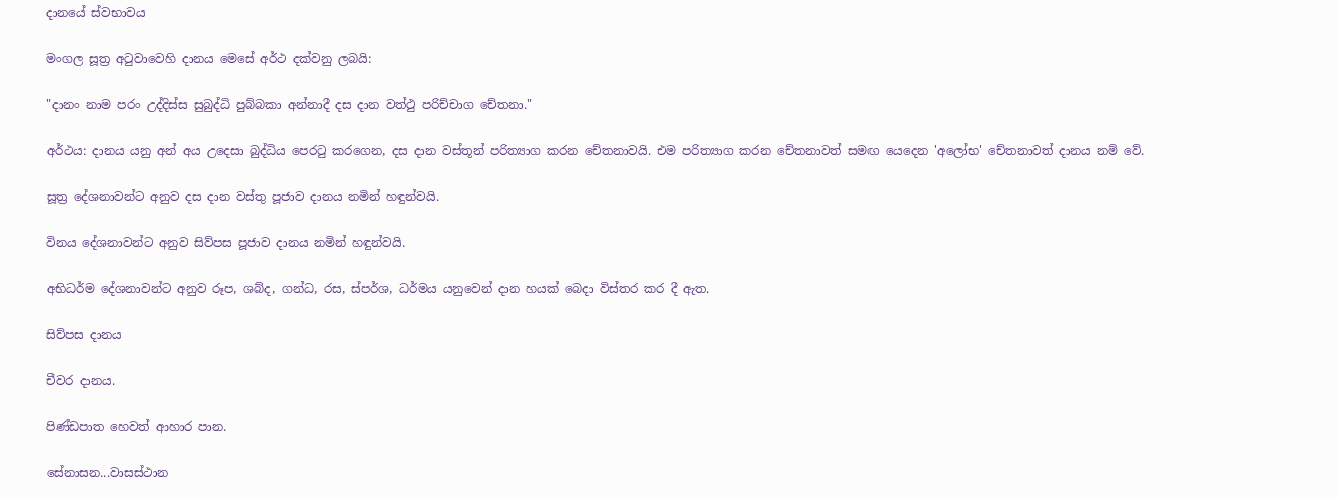දානයේ ස්වභාවය

මංගල සූත්‍ර අටුවාවෙහි දානය මෙසේ අර්ථ දක්වනු ලබයි:

"දානං නාම පරං උද්දිස්ස සුබුද්ධි පුබ්බකා අන්නාදී දස දාන වත්ථු පරිච්චාග චේතනා."

අර්ථය: දානය යනු අන් අය උදෙසා බුද්ධිය පෙරටු කරගෙන, දස දාන වස්තූන් පරිත්‍යාග කරන චේතනාවයි. එම පරිත්‍යාග කරන චේතනාවත් සමඟ යෙදෙන 'අලෝභ' චේතනාවත් දානය නම් වේ.

සූත්‍ර දේශනාවන්ට අනුව දස දාන වස්තු පූජාව දානය නමින් හඳුන්වයි.

විනය දේශනාවන්ට අනුව සිව්පස පූජාව දානය නමින් හඳුන්වයි.

අභිධර්ම දේශනාවන්ට අනුව රූප, ශබ්ද, ගන්ධ, රස, ස්පර්ශ, ධර්මය යනුවෙන් දාන හයක් බෙදා විස්තර කර දී ඇත.

සිව්පස දානය

චීවර දානය.

පිණ්ඩපාත හෙවත් ආහාර පාන.

සේනාසන...වාසස්ථාන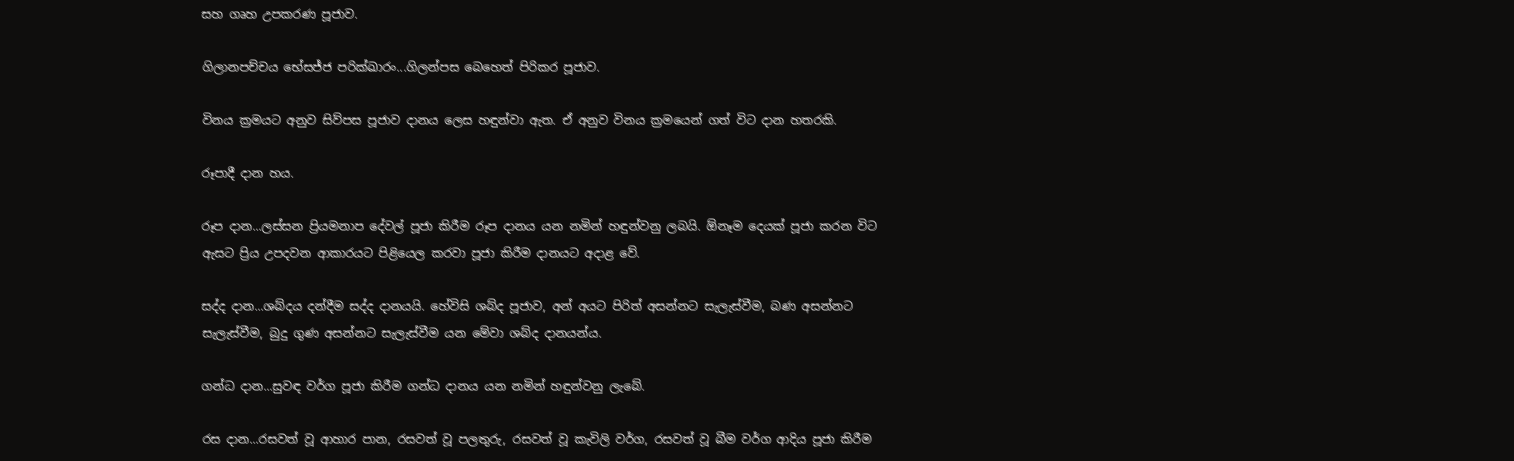සහ ගෘහ උපකරණ පූජාව.

ගිලානපච්චය භේසජ්ජ පරික්ඛාරං...ගිලන්පස බෙහෙත් පිරිකර පූජාව.

විනය ක්‍රමයට අනුව සිව්පස පූජාව දානය ලෙස හඳුන්වා ඇත. ඒ අනුව විනය ක්‍රමයෙන් ගත් විට දාන හතරකි.

රූපාදී දාන හය.

රූප දාන...ලස්සන ප්‍රියමනාප දේවල් පූජා කිරීම රූප දානය යන නමින් හඳුන්වනු ලබයි. ඕනෑම දෙයක් පූජා කරන විට ඇසට ප්‍රිය උපදවන ආකාරයට පිළියෙල කරවා පූජා කිරීම දානයට අදාළ වේ.

සද්ද දාන...ශබ්දය දන්දීම සද්ද දානයයි. හේවිසි ශබ්ද පූජාව, අන් අයට පිරිත් අසන්නට සැලැස්වීම, බණ අසන්නට සැලැස්වීම, බුදු ගුණ අසන්නට සැලැස්වීම යන මේවා ශබ්ද දානයන්ය.

ගන්ධ දාන...සුවඳ වර්ග පූජා කිරීම ගන්ධ දානය යන නමින් හඳුන්වනු ලැබේ.

රස දාන...රසවත් වූ ආහාර පාන, රසවත් වූ පලතුරු, රසවත් වූ කැවිලි වර්ග, රසවත් වූ බීම වර්ග ආදිය පූජා කිරීම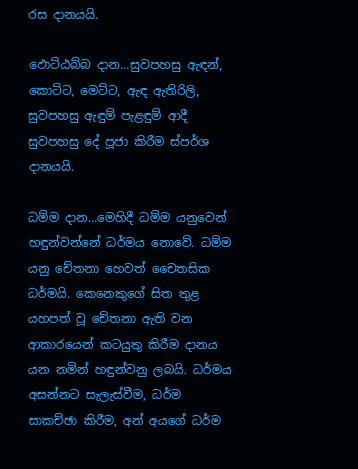රස දානයයි.

ඵොට්ඨබ්බ දාන...සුවපහසු ඇඳන්, කොට්ට, මෙට්ට, ඇඳ ඇතිරිලි, සුවපහසු ඇඳුම් පැළඳුම් ආදී සුවපහසු දේ පූජා කිරීම ස්පර්ශ දානයයි.

ධම්ම දාන...මෙහිදී ධම්ම යනුවෙන් හඳුන්වන්නේ ධර්මය නොවේ. ධම්ම යනු චේතනා හෙවත් චෛතසික ධර්මයි. කෙනෙකුගේ සිත තුළ යහපත් වූ චේතනා ඇති වන ආකාරයෙන් කටයුතු කිරීම දානය යන නමින් හඳුන්වනු ලබයි. ධර්මය අසන්නට සැලැස්වීම, ධර්ම සාකච්ඡා කිරීම, අන් අයගේ ධර්ම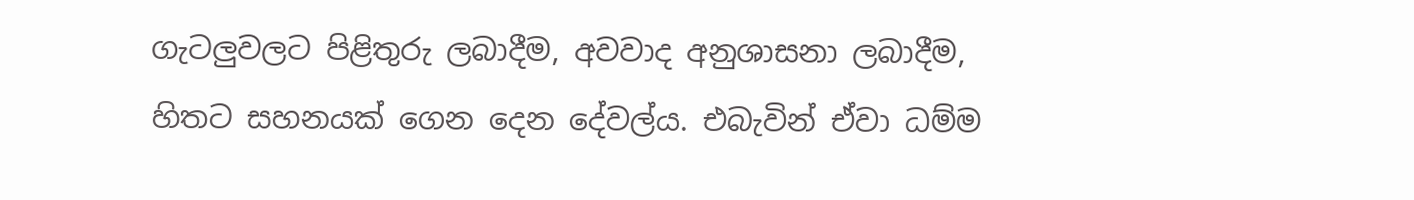ගැටලුවලට පිළිතුරු ලබාදීම, අවවාද අනුශාසනා ලබාදීම, හිතට සහනයක් ගෙන දෙන දේවල්ය. එබැවින් ඒවා ධම්ම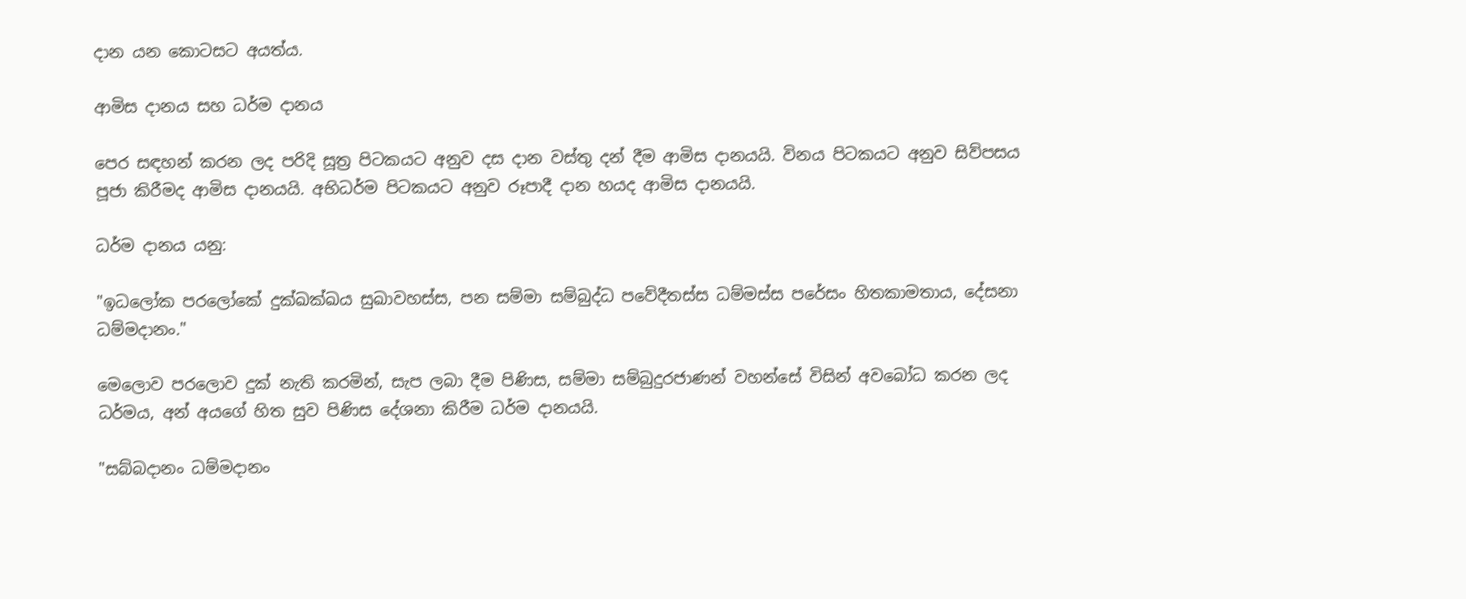දාන යන කොටසට අයත්ය.

ආමිස දානය සහ ධර්ම දානය

පෙර සඳහන් කරන ලද පරිදි සූත්‍ර පිටකයට අනුව දස දාන වස්තු දන් දීම ආමිස දානයයි. විනය පිටකයට අනුව සිව්පසය පූජා කිරීමද ආමිස දානයයි. අභිධර්ම පිටකයට අනුව රූපාදී දාන හයද ආමිස දානයයි.

ධර්ම දානය යනු:

"ඉධලෝක පරලෝකේ දුක්ඛක්ඛය සුඛාවහස්ස, පන සම්මා සම්බුද්ධ පවේදීතස්ස ධම්මස්ස පරේසං හිතකාමතාය, දේසනා ධම්මදානං."

මෙලොව පරලොව දුක් නැති කරමින්, සැප ලබා දීම පිණිස, සම්මා සම්බුදුරජාණන් වහන්සේ විසින් අවබෝධ කරන ලද ධර්මය, අන් අයගේ හිත සුව පිණිස දේශනා කිරීම ධර්ම දානයයි.

"සබ්බදානං ධම්මදානං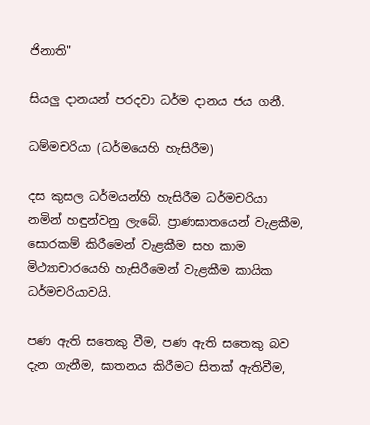ජිනාති"

සියලු දානයන් පරදවා ධර්ම දානය ජය ගනී.

ධම්මචරියා (ධර්මයෙහි හැසිරීම)

දස කුසල ධර්මයන්හි හැසිරීම ධර්මචරියා නමින් හඳුන්වනු ලැබේ. ප්‍රාණඝාතයෙන් වැළකීම, සොරකම් කිරීමෙන් වැළකීම සහ කාම මිථ්‍යාචාරයෙහි හැසිරීමෙන් වැළකීම කායික ධර්මචරියාවයි.

පණ ඇති සතෙකු වීම, පණ ඇති සතෙකු බව දැන ගැනීම, ඝාතනය කිරීමට සිතක් ඇතිවීම,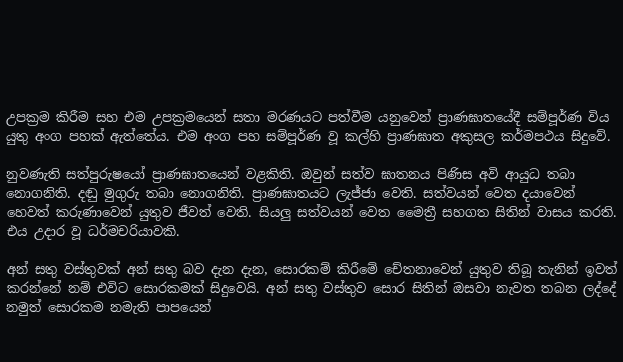උපක්‍රම කිරීම සහ එම උපක්‍රමයෙන් සතා මරණයට පත්වීම යනුවෙන් ප්‍රාණඝාතයේදී සම්පූර්ණ විය යුතු අංග පහක් ඇත්තේය. එම අංග පහ සම්පූර්ණ වූ කල්හි ප්‍රාණඝාත අකුසල කර්මපථය සිදුවේ.

නුවණැති සත්පුරුෂයෝ ප්‍රාණඝාතයෙන් වළකිති. ඔවුන් සත්ව ඝාතනය පිණිස අවි ආයුධ තබා නොගනිති. දඬු මුගුරු තබා නොගනිති. ප්‍රාණඝාතයට ලැජ්ජා වෙති. සත්වයන් වෙත දයාවෙන් හෙවත් කරුණාවෙන් යුතුව ජීවත් වෙති. සියලු සත්වයන් වෙත මෛත්‍රී සහගත සිතින් වාසය කරති. එය උදාර වූ ධර්මචරියාවකි.

අන් සතු වස්තුවක් අන් සතු බව දැන දැන, සොරකම් කිරීමේ චේතනාවෙන් යුතුව තිබූ තැනින් ඉවත් කරන්නේ නම් එවිට සොරකමක් සිදුවෙයි. අන් සතු වස්තුව සොර සිතින් ඔසවා නැවත තබන ලද්දේ නමුත් සොරකම නමැති පාපයෙන්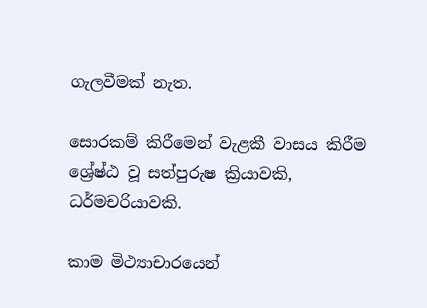ගැලවීමක් නැත.

සොරකම් කිරීමෙන් වැළකී වාසය කිරීම ශ්‍රේෂ්ඨ වූ සත්පුරුෂ ක්‍රියාවකි, ධර්මචරියාවකි.

කාම මිථ්‍යාචාරයෙන්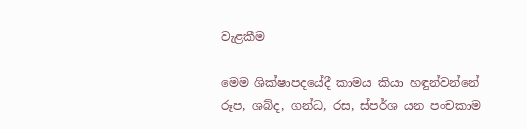වැළකීම

මෙම ශික්ෂාපදයේදී කාමය කියා හඳුන්වන්නේ රූප, ශබ්ද, ගන්ධ, රස, ස්පර්ශ යන පංචකාම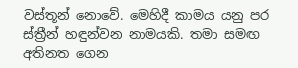වස්තූන් නොවේ. මෙහිදී කාමය යනු පර ස්ත්‍රීන් හඳුන්වන නාමයකි. තමා සමඟ අතිනත ගෙන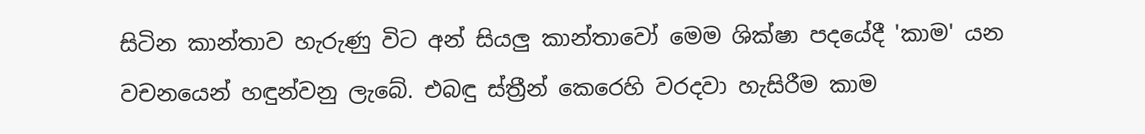සිටින කාන්තාව හැරුණු විට අන් සියලු කාන්තාවෝ මෙම ශික්ෂා පදයේදී 'කාම' යන වචනයෙන් හඳුන්වනු ලැබේ. එබඳු ස්ත්‍රීන් කෙරෙහි වරදවා හැසිරීම කාම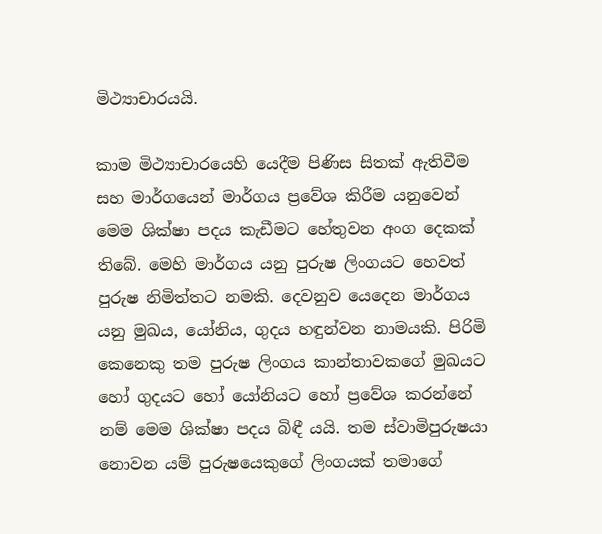මිථ්‍යාචාරයයි.

කාම මිථ්‍යාචාරයෙහි යෙදීම පිණිස සිතක් ඇතිවීම සහ මාර්ගයෙන් මාර්ගය ප්‍රවේශ කිරීම යනුවෙන් මෙම ශික්ෂා පදය කැඩීමට හේතුවන අංග දෙකක් තිබේ. මෙහි මාර්ගය යනු පුරුෂ ලිංගයට හෙවත් පුරුෂ නිමිත්තට නමකි. දෙවනුව යෙදෙන මාර්ගය යනු මුඛය, යෝනිය, ගුදය හඳුන්වන නාමයකි. පිරිමි කෙනෙකු තම පුරුෂ ලිංගය කාන්තාවකගේ මුඛයට හෝ ගුදයට හෝ යෝනියට හෝ ප්‍රවේශ කරන්නේ නම් මෙම ශික්ෂා පදය බිඳී යයි. තම ස්වාමිපුරුෂයා නොවන යම් පුරුෂයෙකුගේ ලිංගයක් තමාගේ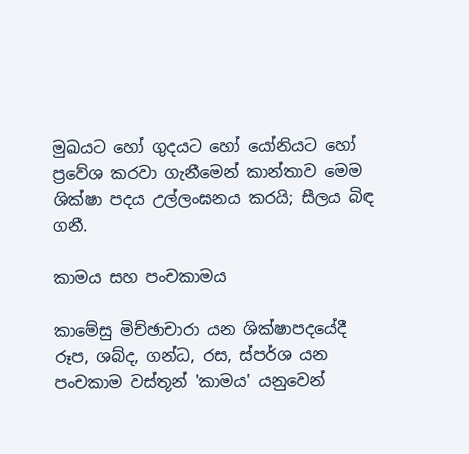මුඛයට හෝ ගුදයට හෝ යෝනියට හෝ ප්‍රවේශ කරවා ගැනීමෙන් කාන්තාව මෙම ශික්ෂා පදය උල්ලංඝනය කරයි; සීලය බිඳ ගනී.

කාමය සහ පංචකාමය

කාමේසු මිච්ඡාචාරා යන ශික්ෂාපදයේදී රූප, ශබ්ද, ගන්ධ, රස, ස්පර්ශ යන පංචකාම වස්තූන් 'කාමය' යනුවෙන්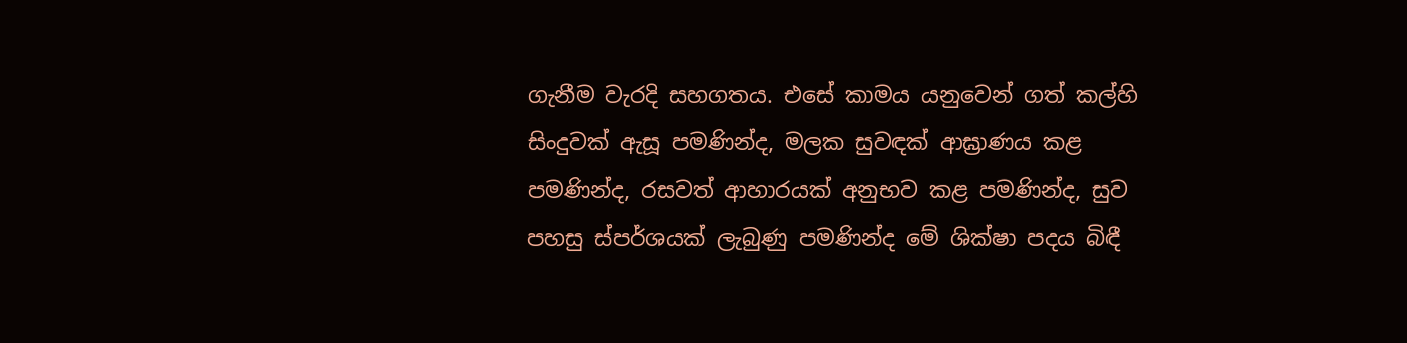ගැනීම වැරදි සහගතය. එසේ කාමය යනුවෙන් ගත් කල්හි සිංදුවක් ඇසූ පමණින්ද, මලක සුවඳක් ආඝ්‍රාණය කළ පමණින්ද, රසවත් ආහාරයක් අනුභව කළ පමණින්ද, සුව පහසු ස්පර්ශයක් ලැබුණු පමණින්ද මේ ශික්ෂා පදය බිඳී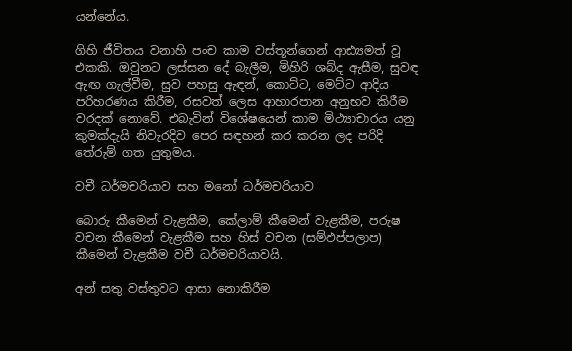යන්නේය.

ගිහි ජීවිතය වනාහි පංච කාම වස්තූන්ගෙන් ආඪ්‍යමත් වූ එකකි. ඔවුනට ලස්සන දේ බැලීම, මිහිරි ශබ්ද ඇසීම, සුවඳ ඇඟ ගැල්වීම, සුව පහසු ඇඳන්, කොට්ට, මෙට්ට ආදිය පරිහරණය කිරීම, රසවත් ලෙස ආහාරපාන අනුභව කිරීම වරදක් නොවේ. එබැවින් විශේෂයෙන් කාම මිථ්‍යාචාරය යනු කුමක්දැයි නිවැරදිව පෙර සඳහන් කර කරන ලද පරිදි තේරුම් ගත යුතුමය.

වචී ධර්මචරියාව සහ මනෝ ධර්මචරියාව

බොරු කීමෙන් වැළකීම, කේලාම් කීමෙන් වැළකීම, පරුෂ වචන කීමෙන් වැළකීම සහ හිස් වචන (සම්ඵප්පලාප) කීමෙන් වැළකීම වචී ධර්මචරියාවයි.

අන් සතු වස්තුවට ආසා නොකිරීම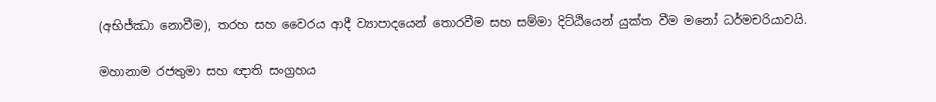(අභිජ්ඣා නොවීම), තරහ සහ වෛරය ආදී ව්‍යාපාදයෙන් තොරවීම සහ සම්මා දිට්ඨියෙන් යුක්ත වීම මනෝ ධර්මචරියාවයි.

මහානාම රජතුමා සහ ඥාති සංග්‍රහය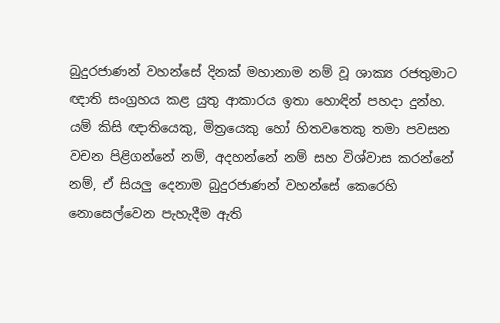බුදුරජාණන් වහන්සේ දිනක් මහානාම නම් වූ ශාක්‍ය රජතුමාට ඥාති සංග්‍රහය කළ යුතු ආකාරය ඉතා හොඳින් පහදා දුන්හ. යම් කිසි ඥාතියෙකු, මිත්‍රයෙකු හෝ හිතවතෙකු තමා පවසන වචන පිළිගන්නේ නම්, අදහන්නේ නම් සහ විශ්වාස කරන්නේ නම්, ඒ සියලු දෙනාම බුදුරජාණන් වහන්සේ කෙරෙහි නොසෙල්වෙන පැහැදීම ඇති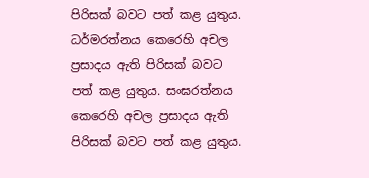පිරිසක් බවට පත් කළ යුතුය. ධර්මරත්නය කෙරෙහි අචල ප්‍රසාදය ඇති පිරිසක් බවට පත් කළ යුතුය. සංඝරත්නය කෙරෙහි අචල ප්‍රසාදය ඇති පිරිසක් බවට පත් කළ යුතුය.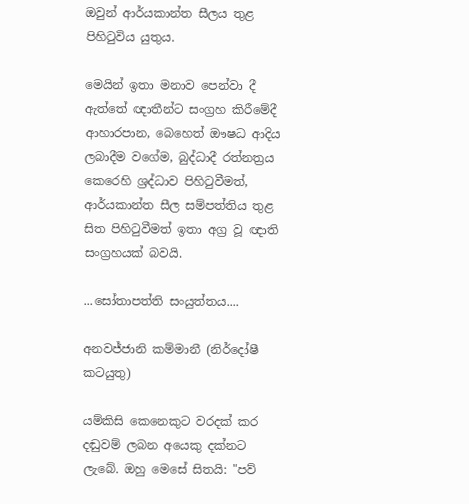ඔවුන් ආර්යකාන්ත සීලය තුළ පිහිටුවිය යුතුය.

මෙයින් ඉතා මනාව පෙන්වා දී ඇත්තේ ඥාතීන්ට සංග්‍රහ කිරීමේදී ආහාරපාන, බෙහෙත් ඖෂධ ආදිය ලබාදීම වගේම, බුද්ධාදී රත්නත්‍රය කෙරෙහි ශ්‍රද්ධාව පිහිටුවීමත්, ආර්යකාන්ත සීල සම්පත්තිය තුළ සිත පිහිටුවීමත් ඉතා අග්‍ර වූ ඥාති සංග්‍රහයක් බවයි.

...සෝතාපත්ති සංයුත්තය....

අනවජ්ජානි කම්මානී (නිර්දෝෂී කටයුතු)

යම්කිසි කෙනෙකුට වරදක් කර දඬුවම් ලබන අයෙකු දක්නට ලැබේ. ඔහු මෙසේ සිතයි: "පව්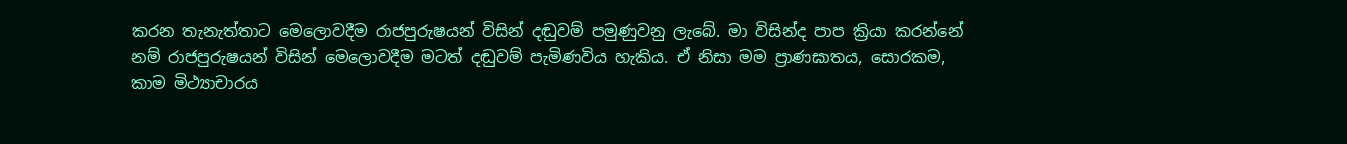කරන තැනැත්තාට මෙලොවදීම රාජපුරුෂයන් විසින් දඬුවම් පමුණුවනු ලැබේ. මා විසින්ද පාප ක්‍රියා කරන්නේ නම් රාජපුරුෂයන් විසින් මෙලොවදීම මටත් දඬුවම් පැමිණවිය හැකිය. ඒ නිසා මම ප්‍රාණඝාතය, සොරකම, කාම මිථ්‍යාචාරය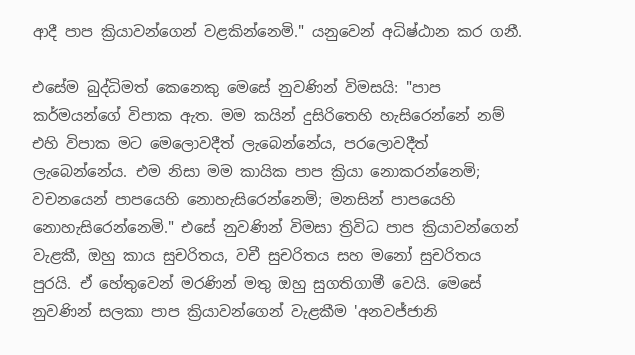ආදී පාප ක්‍රියාවන්ගෙන් වළකින්නෙමි." යනුවෙන් අධිෂ්ඨාන කර ගනී.

එසේම බුද්ධිමත් කෙනෙකු මෙසේ නුවණින් විමසයි: "පාප කර්මයන්ගේ විපාක ඇත. මම කයින් දුසිරිතෙහි හැසිරෙන්නේ නම් එහි විපාක මට මෙලොවදීත් ලැබෙන්නේය, පරලොවදීත් ලැබෙන්නේය. එම නිසා මම කායික පාප ක්‍රියා නොකරන්නෙමි; වචනයෙන් පාපයෙහි නොහැසිරෙන්නෙමි; මනසින් පාපයෙහි නොහැසිරෙන්නෙමි." එසේ නුවණින් විමසා ත්‍රිවිධ පාප ක්‍රියාවන්ගෙන් වැළකී, ඔහු කාය සුචරිතය, වචී සුචරිතය සහ මනෝ සුචරිතය පුරයි. ඒ හේතුවෙන් මරණින් මතු ඔහු සුගතිගාමී වෙයි. මෙසේ නුවණින් සලකා පාප ක්‍රියාවන්ගෙන් වැළකීම 'අනවජ්ජානි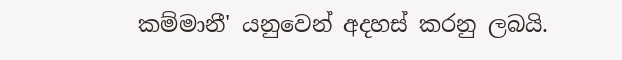කම්මානී' යනුවෙන් අදහස් කරනු ලබයි.